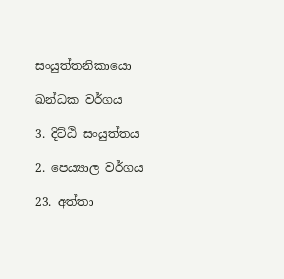සංයුත්තනිකායො

ඛන්ධක වර්ගය

3. දිට්ඨි සංයුත්තය

2. පෙය්‍යාල වර්ගය

23. අත්තා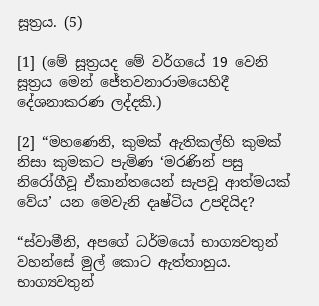සූත්‍රය. (5)

[1] (මේ සූත්‍රයද මේ වර්ගයේ 19 වෙනි සූත්‍රය මෙන් ජේතවනාරාමයෙහිදී දේශනාකරණ ලද්දකි.)

[2] “මහණෙනි, කුමක් ඇතිකල්හි කුමක් නිසා කුමකට පැමිණ ‘මරණින් පසු නිරෝගීවූ ඒකාන්තයෙන් සැපවූ ආත්මයක් වේය’ යන මෙවැනි දෘෂ්ටිය උපදියිද?

“ස්වාමීනි, අපගේ ධර්මයෝ භාග්‍යවතුන් වහන්සේ මුල් කොට ඇත්තාහුය. භාග්‍යවතුන්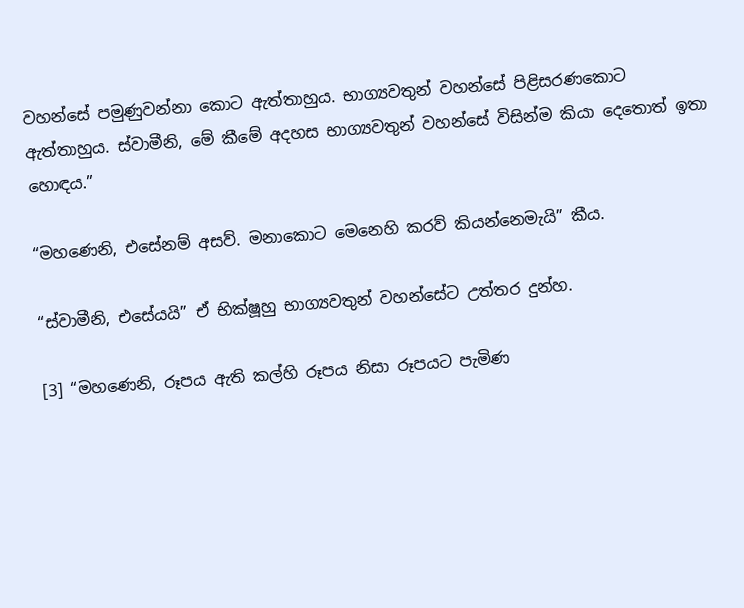වහන්සේ පමුණුවන්නා කොට ඇත්තාහුය. භාග්‍යවතුන් වහන්සේ පිළිසරණකොට ඇත්තාහුය. ස්වාමීනි, මේ කීමේ අදහස භාග්‍යවතුන් වහන්සේ විසින්ම කියා දෙතොත් ඉතා හොඳය.”

“මහණෙනි, එසේනම් අසව්. මනාකොට මෙනෙහි කරව් කියන්නෙමැයි” කීය.

“ස්වාමීනි, එසේයයි” ඒ භික්ෂූහු භාග්‍යවතුන් වහන්සේට උත්තර දුන්හ.

[3] “මහණෙනි, රූපය ඇති කල්හි රූපය නිසා රූපයට පැමිණ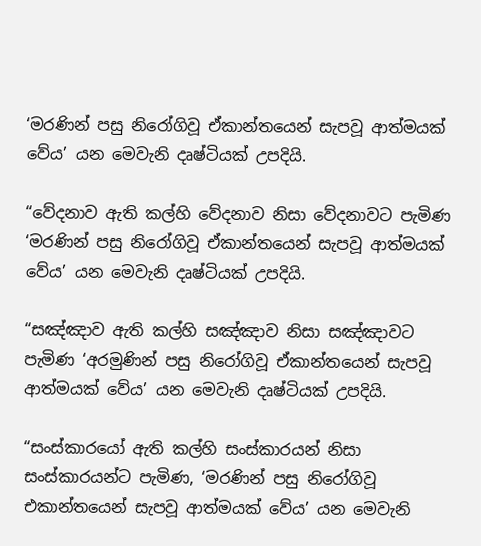‘මරණින් පසු නිරෝගිවූ ඒකාන්තයෙන් සැපවූ ආත්මයක් වේය’ යන මෙවැනි දෘෂ්ටියක් උපදියි.

“වේදනාව ඇති කල්හි වේදනාව නිසා වේදනාවට පැමිණ ‘මරණින් පසු නිරෝගිවූ ඒකාන්තයෙන් සැපවූ ආත්මයක් වේය’ යන මෙවැනි දෘෂ්ටියක් උපදියි.

“සඤ්ඤාව ඇති කල්හි සඤ්ඤාව නිසා සඤ්ඤාවට පැමිණ ‘අරමුණින් පසු නිරෝගිවූ ඒකාන්තයෙන් සැපවූ ආත්මයක් වේය’ යන මෙවැනි දෘෂ්ටියක් උපදියි.

“සංස්කාරයෝ ඇති කල්හි සංස්කාරයන් නිසා සංස්කාරයන්ට පැමිණ, ‘මරණින් පසු නිරෝගිවූ එකාන්තයෙන් සැපවූ ආත්මයක් වේය’ යන මෙවැනි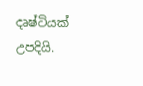දෘෂ්ටියක් උපදියි.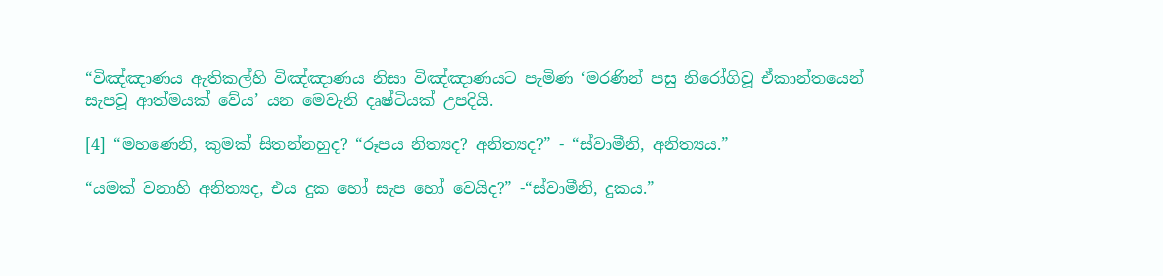“විඤ්ඤාණය ඇතිකල්හි විඤ්ඤාණය නිසා විඤ්ඤාණයට පැමිණ ‘මරණින් පසු නිරෝගිවූ ඒකාන්තයෙන් සැපවූ ආත්මයක් වේය’ යන මෙවැනි දෘෂ්ටියක් උපදියි.

[4] “මහණෙනි, කුමක් සිතන්නහුද? “රූපය නිත්‍යද? අනිත්‍යද?” - “ස්වාමීනි, අනිත්‍යය.”

“යමක් වනාහි අනිත්‍යද, එය දුක හෝ සැප හෝ වෙයිද?” -“ස්වාමීනි, දුකය.”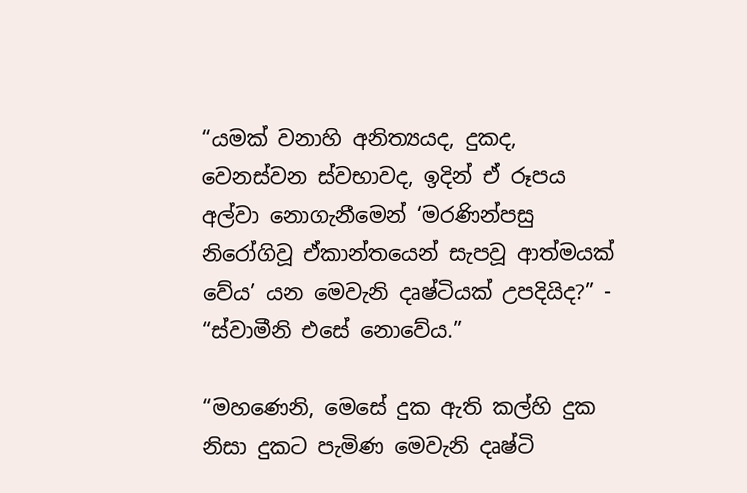“යමක් වනාහි අනිත්‍යයද, දුකද, වෙනස්වන ස්වභාවද, ඉදින් ඒ රූපය අල්වා නොගැනීමෙන් ‘මරණින්පසු නිරෝගිවූ ඒකාන්තයෙන් සැපවූ ආත්මයක් වේය’ යන මෙවැනි දෘෂ්ටියක් උපදියිද?” - “ස්වාමීනි එසේ නොවේය.”

“මහණෙනි, මෙසේ දුක ඇති කල්හි දුක නිසා දුකට පැමිණ මෙවැනි දෘෂ්ටි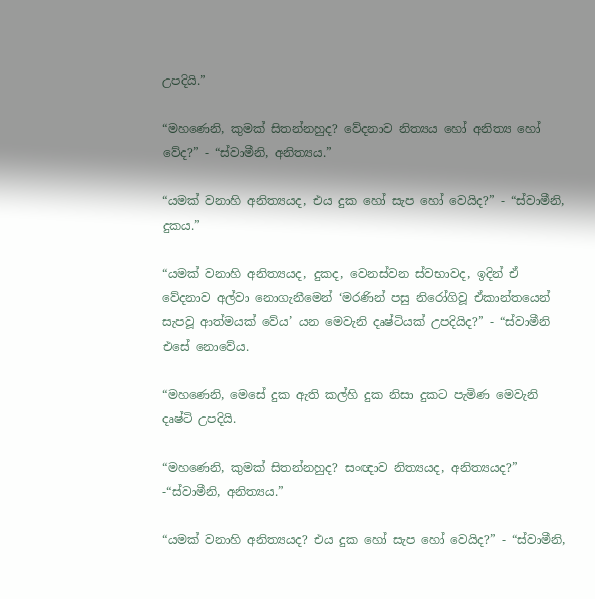උපදියි.”

“මහණෙනි, කුමක් සිතන්නහුද? වේදනාව නිත්‍යය හෝ අනිත්‍ය හෝ වේද?” - “ස්වාමීනි, අනිත්‍යය.”

“යමක් වනාහි අනිත්‍යයද, එය දුක හෝ සැප හෝ වෙයිද?” - “ස්වාමීනි, දුකය.”

“යමක් වනාහි අනිත්‍යයද, දුකද, වෙනස්වන ස්වභාවද, ඉදින් ඒ වේදනාව අල්වා නොගැනීමෙන් ‘මරණින් පසු නිරෝගිවූ ඒකාන්තයෙන් සැපවූ ආත්මයක් වේය’ යන මෙවැනි දෘෂ්ටියක් උපදියිද?” - “ස්වාමීනි එසේ නොවේය.

“මහණෙනි, මෙසේ දුක ඇති කල්හි දුක නිසා දුකට පැමිණ මෙවැනි දෘෂ්ටි උපදියි.

“මහණෙනි, කුමක් සිතන්නහුද? සංඥාව නිත්‍යයද, අනිත්‍යයද?” -“ස්වාමීනි, අනිත්‍යය.”

“යමක් වනාහි අනිත්‍යයද? එය දුක හෝ සැප හෝ වෙයිද?” - “ස්වාමීනි,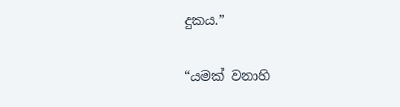දුකය.”

“යමක් වනාහි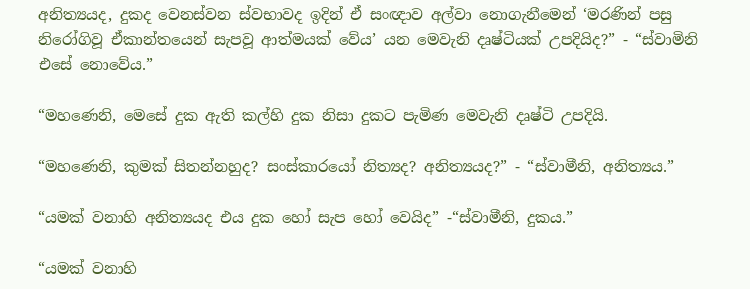අනිත්‍යයද, දුකද වෙනස්වන ස්වභාවද ඉදින් ඒ සංඥාව අල්වා නොගැනීමෙන් ‘මරණින් පසු නිරෝගිවූ ඒකාන්තයෙන් සැපවූ ආත්මයක් වේය’ යන මෙවැනි දෘෂ්ටියක් උපදියිද?” - “ස්වාමිනි එසේ නොවේය.”

“මහණෙනි, මෙසේ දුක ඇති කල්හි දුක නිසා දුකට පැමිණ මෙවැනි දෘෂ්ටි උපදියි.

“මහණෙනි, කුමක් සිතන්නහුද? සංස්කාරයෝ නිත්‍යද? අනිත්‍යයද?” - “ස්වාමීනි, අනිත්‍යය.”

“යමක් වනාහි අනිත්‍යයද එය දුක හෝ සැප හෝ වෙයිද” -“ස්වාමීනි, දුකය.”

“යමක් වනාහි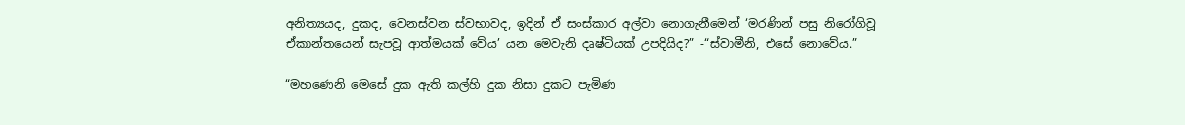අනිත්‍යයද, දුකද, වෙනස්වන ස්වභාවද, ඉදින් ඒ සංස්කාර අල්වා නොගැනීමෙන් ‘මරණින් පසු නිරෝගිවූ ඒකාන්තයෙන් සැපවූ ආත්මයක් වේය’ යන මෙවැනි දෘෂ්ටියක් උපදියිද?” -“ස්වාමීනි, එසේ නොවේය.”

“මහණෙනි මෙසේ දුක ඇති කල්හි දුක නිසා දුකට පැමිණ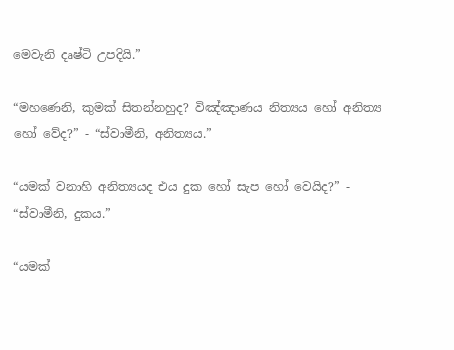මෙවැනි දෘෂ්ටි උපදියි.”

“මහණෙනි, කුමක් සිතන්නහුද? විඤ්ඤාණය නිත්‍යය හෝ අනිත්‍ය හෝ වේද?” - “ස්වාමීනි, අනිත්‍යය.”

“යමක් වනාහි අනිත්‍යයද එය දුක හෝ සැප හෝ වෙයිද?” - “ස්වාමීනි, දුකය.”

“යමක්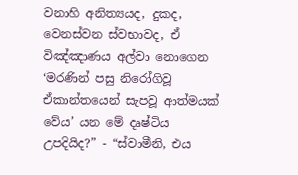වනාහි අනිත්‍යයද, දුකද, වෙනස්වන ස්වභාවද, ඒ විඤ්ඤාණය අල්වා නොගෙන ‘මරණින් පසු නිරෝගිවූ ඒකාන්තයෙන් සැපවූ ආත්මයක් වේය’ යන මේ දෘෂ්ටිය උපදියිද?” - “ස්වාමීනි, එය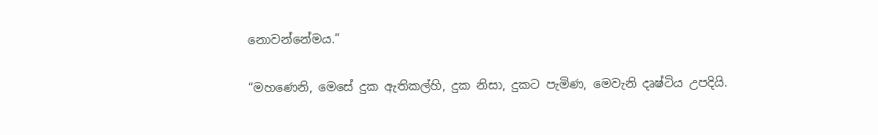නොවන්නේමය.”

“මහණෙනි, මෙසේ දුක ඇතිකල්හි, දුක නිසා, දුකට පැමිණ, මෙවැනි දෘෂ්ටිය උපදියි.